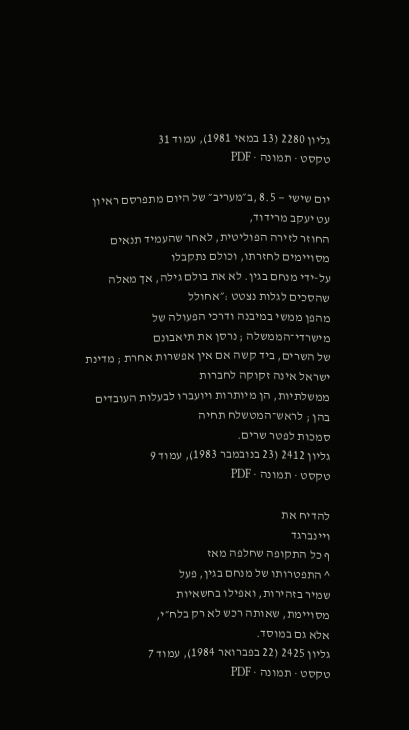גליון 2280 (13 במאי 1981), עמוד 31
טקסט · תמונה · PDF

יום שישי — 8.5 ,ב״מעריב״ של היום מתפרסם ראיון עט יעקב מרידוד,
החוזר לזירה הפוליטית, לאחר שהעמיד תנאים מסויימים לחזרתו, וכולם נתקבלו
על-ידי מנחם בגין. לא את בולם גילה, אך מאלה שהסכים לגלות נצטט :״אחולל
מהפן ממשי במיבנה ודרכי הפעולה של מישרדי־הממשלה ; נרסן את תיאבונם
של השרים, ביד קשה אם אין אפשרות אחרת ; מדינת ישראל אינה זקוקה לחברות
ממשלתיות, הן מיותרות ויועברו לבעלות העובדים בהן ; לראש־המטשלח תחיה
סמכות לפטר שרים.
גליון 2412 (23 בנובמבר 1983), עמוד 9
טקסט · תמונה · PDF

להדיח את
ויינברגד
ף כל התקופה שחלפה מאז
^ התפטרותו של מנחם בגין, פעל
שמיר בזהירות, ואפילו בחשאיות
מסויימת, שאותה רכש לא רק בלח״י,
אלא גם במוסד.
גליון 2425 (22 בפברואר 1984), עמוד 7
טקסט · תמונה · PDF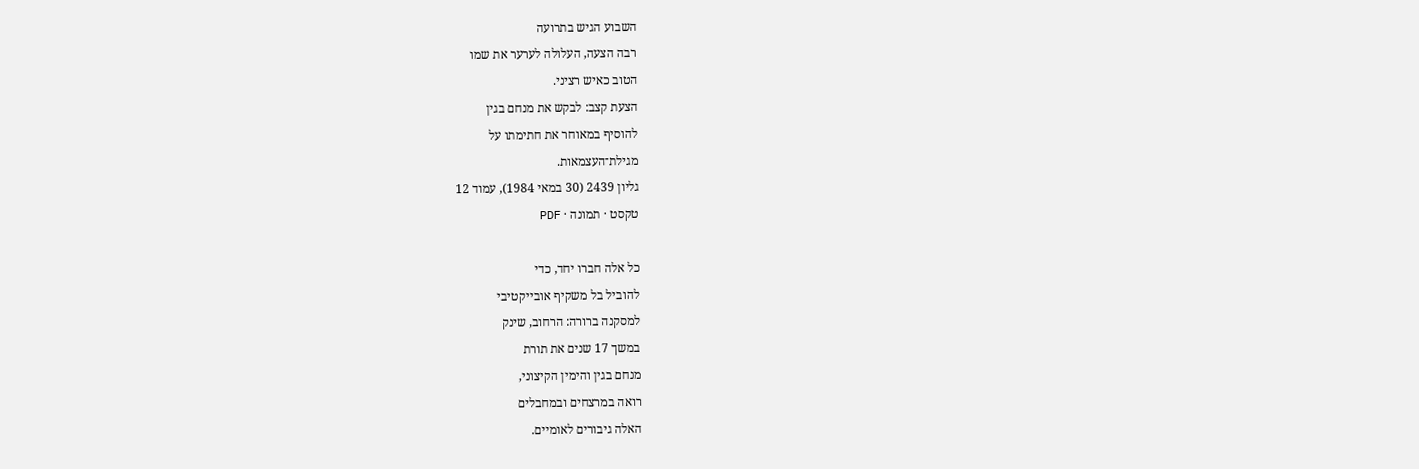השבוע הגיש בתרועה
רבה הצעה, העלולה לערער את שמו
הטוב כאיש רציני.
הצעת קצב: לבקש את מנחם בגין
להוסיף במאוחר את חתימתו על
מגילת־העצמאות.
גליון 2439 (30 במאי 1984), עמוד 12
טקסט · תמונה · PDF

כל אלה חברו יחד, כדי
להוביל בל משקיף אובייקטיבי
למסקנה ברורה: הרחוב, שינק
במשך 17 שנים את תורת
מנחם בגין והימין הקיצוני,
רואה במרצחים ובמחבלים
האלה גיבורים לאומיים.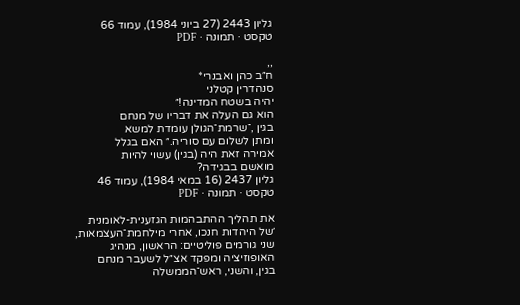גליון 2443 (27 ביוני 1984), עמוד 66
טקסט · תמונה · PDF

,,
ח״ב כהן ואבנרי*
סנהדרין קטלני
יהיה בשטח המדינה!״
הוא גם העלה את דבריו של מנחם
בגין ,־שרמת־הגולן עומדת למשא
ומתן לשלום עם סוריה.״ האם בגלל
אמירה זאת היה (בגין) עשוי להיות
מואשם בבגידה?
גליון 2437 (16 במאי 1984), עמוד 46
טקסט · תמונה · PDF

את תהליך ההתבהמות הגזענית-לאומנית
׳של היהדות חנכו, אחרי מילחמת־העצמאות,
שני גורמים פוליטיים: הראשון, מנהיג
האופוזיציה ומפקד אצ״ל לשעבר מנחם
בגין, והשני, ראש־הממשלה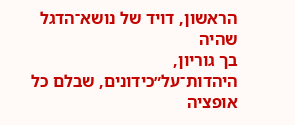הראשון, דויד של נושא־הדגל
שהיה
בך גוריון,
היהדות־על״כידונים, שבלם כל אופציה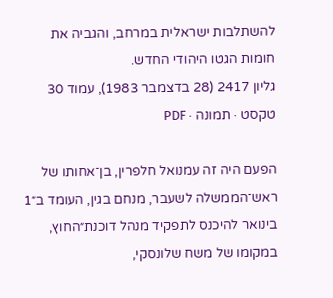להשתלבות ישראלית במרחב, והגביה את
חומות הגטו היהודי החדש.
גליון 2417 (28 בדצמבר 1983), עמוד 30
טקסט · תמונה · PDF

הפעם היה זה עמנואל חלפרין, בן־אחותו של
ראש־הממשלה לשעבר, מנחם בגין, העומד ב״1
בינואר להיכנס לתפקיד מנהל דוכנת״החוץ,
במקומו של משח שלונסקי,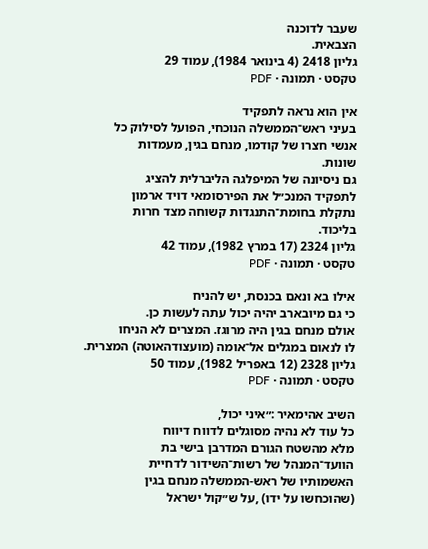שעבר לדוכנה
הצבאית.
גליון 2418 (4 בינואר 1984), עמוד 29
טקסט · תמונה · PDF

אין הוא נראה לתפקיד
בעיני ראש־הממשלה הנוכחי, הפועל לסילוק כל
אנשי חצרו של קודמו, מנחם בגין, מעמדות
שונות.
גם ניסיונה של המיפלגה הליברלית להציג
לתפקיד המנכ״ל את הפירסומאי דויד ארמון
נתקלת בחומת־התנגדות קשוחה מצד חרות
בליכוד.
גליון 2324 (17 במרץ 1982), עמוד 42
טקסט · תמונה · PDF

אילו בא ונאם בכנסת, יש להניח
כי גם מיובארב יהיה יכול עתה לעשות כן.
אולם מנחם בגין היה מרוגז. המצרים לא הניחו
לו לנאום במגלים אל־אומה (מועצודהאוטה) המצרית.
גליון 2328 (12 באפריל 1982), עמוד 50
טקסט · תמונה · PDF

השיב אהימאיר :״איני יכול,
כל עוד לא נהיה מסוגלים לדווח דיווח
מלא מהשטח הגורם המדרבן בישי בת
הוועד־המנהל של רשות־השידור לדחיית
האשמותיו של ראש-הממשלה מנחם בגין
(שהוכחשו על ידו) ,על ש״קול ישראל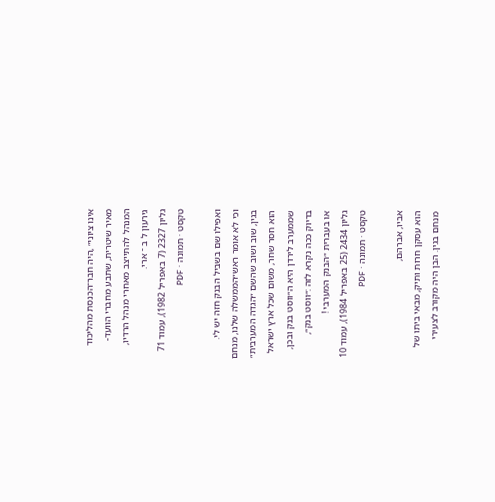אינו ציוני״ ,היה חבר־הכנסת מהליכוד
מאיר שיטרית, שתבע מחברי הוועד-
המנהל להתייצב מאחרי מנהל הרדיו,
גירעון ל ב ־ ארי.
גליון 2327 (7 באפריל 1982), עמוד 71
טקסט · תמונה · PDF

ואפילו שם בשביל הבנק חזה יש לי.
וכי לא אומר ראש״הממשלה שלנו, מנחם
בגין, שוב ושוב שהשם ״הגדה המערבית״
הוא חסר שחר, משום שכל ארץ ישראל
שממערב לירדן היא ה״ווסט בנק ובכן,
בדיוק ככה נקרא לזה :״ווסט בנק״,
או בעברית ״הבנק המערבי !
גליון 2434 (25 באפריל 1984), עמוד 10
טקסט · תמונה · PDF

אביו, אברהם,
הוא עסקן חרות ותיק, מבאי ביתו של
מנחם בגין. הבן היה מקורב לצעירי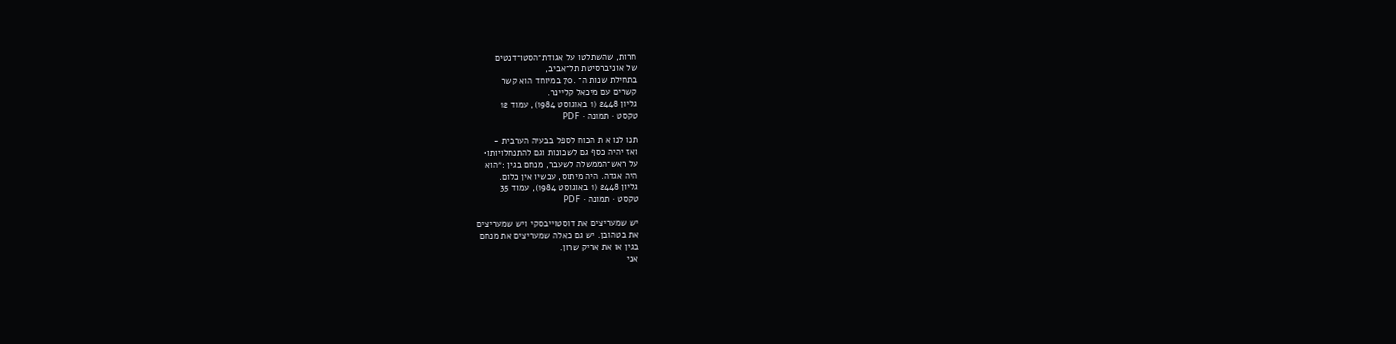חרות, שהשתלטו על אגודת־הסטו־דנטים
של אוניברסיטת תל־אביב,
בתחילת שנות ה־ .70 במיוחד הוא קשר
קשרים עם מיכאל קליינר.
גליון 2448 (1 באוגוסט 1984), עמוד 12
טקסט · תמונה · PDF

תנו לנו א ת הכוח לספל בבעיה הערבית -
ואז יהיה כסף גם לשכונות וגם להתנחלויותו•
על ראש־הממשלה לשעבר, מנחם בגין :״הוא
היה אגדה. היה מיתוס, עכשיו אין כלום.
גליון 2448 (1 באוגוסט 1984), עמוד 35
טקסט · תמונה · PDF

יש שמעריצים את דוסטוייבסקי ויש שמעריצים
את בטהובן. יש גם כאלה שמעריצים את מנחם
בגין או את אריק שרון.
אני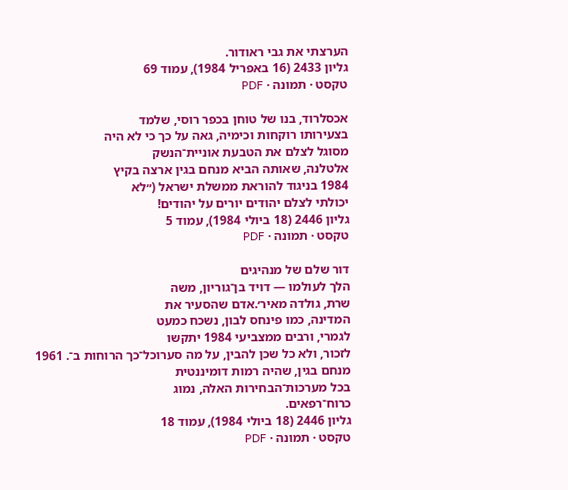הערצתי את גבי ראודור.
גליון 2433 (16 באפריל 1984), עמוד 69
טקסט · תמונה · PDF

אכסלרוד, בנו של טוחן בכפר רוסי, שלמד
בצעירותו רוקחות וכימיה, גאה על כך כי לא היה
מסוגל לצלם את הטבעת אוניית־הנשק
אלטלנה, שאותה הביא מנחם בגין ארצה בקיץ
1984 בניגוד להוראת ממשלת ישראל (״לא
יכולתי לצלם יהודים יורים על יהודים!
גליון 2446 (18 ביולי 1984), עמוד 5
טקסט · תמונה · PDF

דור שלם של מנהיגים
הלך לעולמו — דויד בן־גוריון, משה
שרת, גולדה מאיר׳.אדם שהסעיר את
המדינה, כמו פינחס לבון, נשכח כמעט
לגמרי, ורבים ממצביעי 1984 יתקשו
לזכור, ולא כל שכן להבין, על מה סערוכל־כך הרוחות ב־. 1961
מנחם בגין, שהיה רמות דומיננטית
בכל מערכות־הבחירות האלה, נמוג
כרוח־רפאים.
גליון 2446 (18 ביולי 1984), עמוד 18
טקסט · תמונה · PDF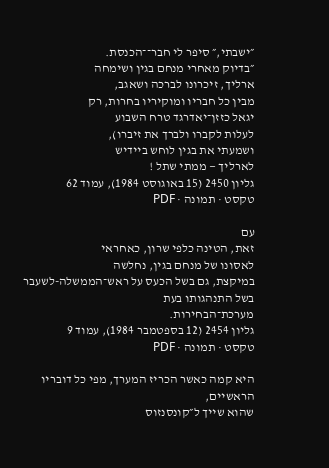״ישבתי,״ סיפר לי חבר־־הכנסת.
״בדיוק מאחרי מנחם בגין ושימחה
ארליך, זיכרונו לברכה ושאגב,
מבין כל חבריו ומוקיריו בחרות, רק
יגאל כזזן־יאדרגד טרח השבוע
לעלות לקברו ולברך את זיברו),
ושמעתי את בגין לוחש ביידיש
לארליך — ממתי שתל !
גליון 2450 (15 באוגוסט 1984), עמוד 62
טקסט · תמונה · PDF

עם
זאת, הטינה כלפי שרון, כאחראי
לאסונו של מנחם בגין, נחלשה
במיקצת, גם בשל הכעס על ראש־הממשלה-לשעבר
בשל התנהגותו בעת
מערכת־הבחירות.
גליון 2454 (12 בספטמבר 1984), עמוד 9
טקסט · תמונה · PDF

היא קמה כאשר הכריז המערך, מפי כל דובריו הראשיים,
שהוא שייך ל״קונסנזוס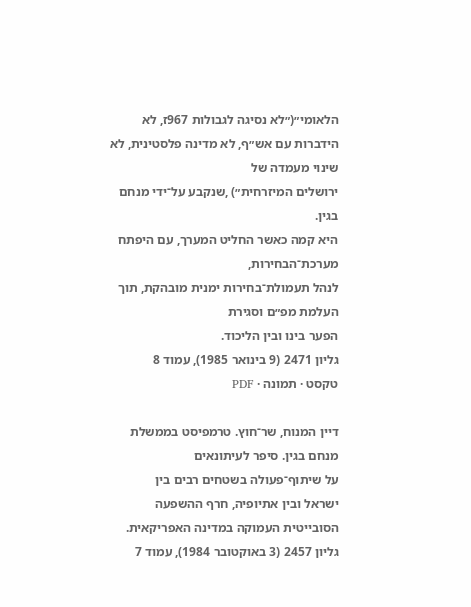הלאומי״(״לא נסיגה לגבולות 967ז, לא
הידברות עם אש״ף, לא מדינה פלסטינית, לא שינוי מעמדה של
ירושלים המיזרחית״) ,שנקבע על־ידי מנחם בגין.
היא קמה כאשר החליט המערך, עם היפתח מערכת־הבחירות,
לנהל תעמולת־בחירות ימנית מובהקת, תוך העלמת מפ״ם וסגירת
הפער בינו ובין הליכוד.
גליון 2471 (9 בינואר 1985), עמוד 8
טקסט · תמונה · PDF

דיין המנוח, שר־חוץ. טרמפיסט בממשלת
מנחם בגין. סיפר לעיתונאים
על שיתוף־פעולה בשטחים רבים בין
ישראל ובין אתיופיה, חרף ההשפעה
הסובייטית העמוקה במדינה האפריקאית.
גליון 2457 (3 באוקטובר 1984), עמוד 7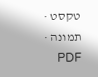טקסט · תמונה · PDF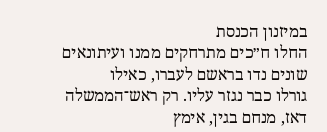במיזנון הכנסת
החלו ח״כים מתרחקים ממנו ועיתונאים
שונים נדו בראשם לעברו, כאילו
גורלו כבר נגזר עליו. רק ראש־הממשלה
דאז, מנחם בגין, אימץ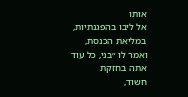אותו
אל ליבו בהפגנתיות, במליאת הכנסת,
ואמר לו ״בני, כל עוד אתה בחזקת
חשוד,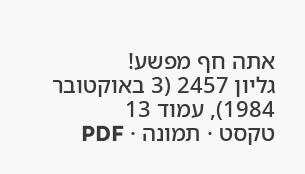אתה חף מפשע!
גליון 2457 (3 באוקטובר 1984), עמוד 13
טקסט · תמונה · PDF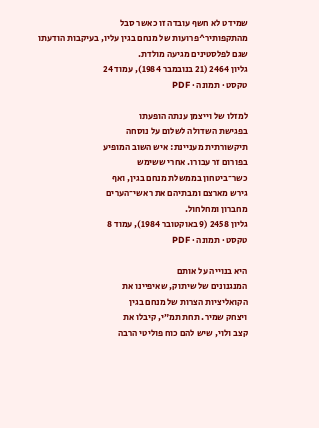שמידט לא חשף עובדה זו כאשר סבל
מהתקפותיר^פרועות של מנחם בגין עליו, בעיקבות הודעתו
שגם לפלסטינים מגיעה מולדת.
גליון 2464 (21 בנובמבר 1984), עמוד 24
טקסט · תמונה · PDF

למזלו של וייצמן ענתה הופעתו
בפגישת השדולה לשלום על נוסחה
תיקשורתית מעניינת: איש השוב המופיע
בפורום זר עבורו. אחרי ששימש
כשר־ביטחון בממשלת מנחם בגין, ואף
גירש מארצם ומבתיהם את ראשי־הערים
מחברון ומחלחול.
גליון 2458 (9 באוקטובר 1984), עמוד 8
טקסט · תמונה · PDF

היא בנוייה על אותם
המנגנונים של שיתוק, שאיפיינו את
הקואליציות הצרות של מנחם בגין
ויצחק שמיר. תחת תמ״י, קיבלו את
קצב ולוי, שיש להם כוח פוליטי הרבה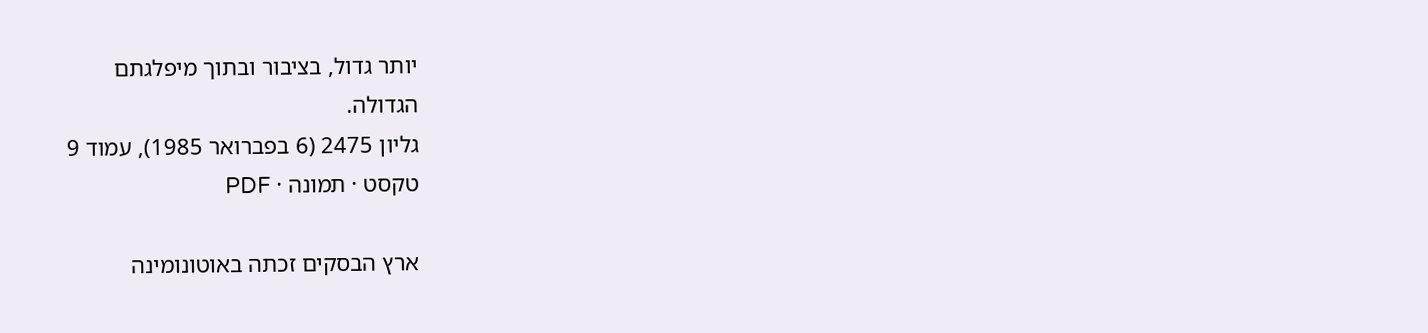יותר גדול, בציבור ובתוך מיפלגתם
הגדולה.
גליון 2475 (6 בפברואר 1985), עמוד 9
טקסט · תמונה · PDF

ארץ הבסקים זכתה באוטונומינה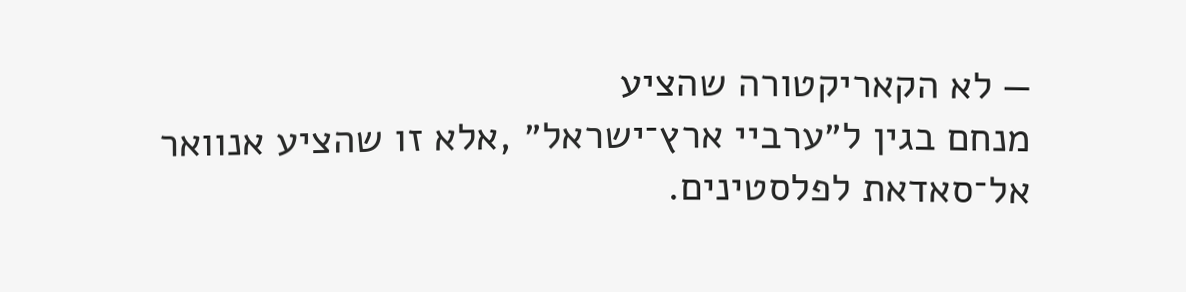— לא הקאריקטורה שהציע
מנחם בגין ל״ערביי ארץ־ישראל״ ,אלא זו שהציע אנוואר
אל־סאדאת לפלסטינים.